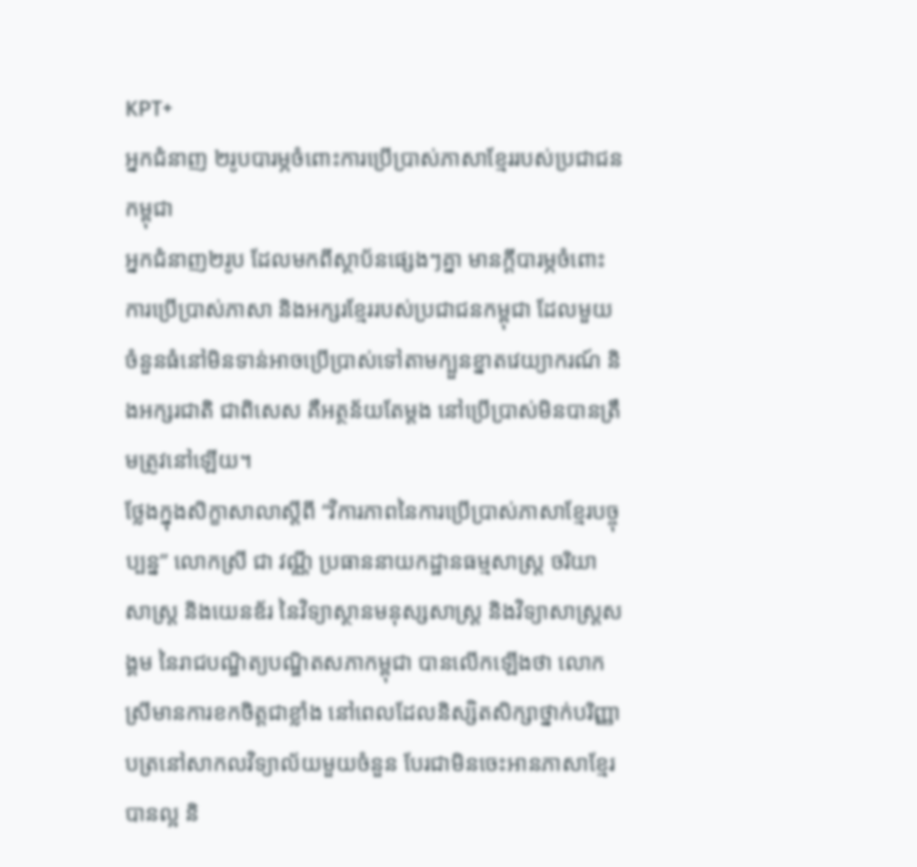KPT+
អ្នកជំនាញ ២រូបបារម្ភចំពោះការប្រើប្រាស់ភាសាខ្មែររបស់ប្រជាជនកម្ពុជា
អ្នកជំនាញ២រូប ដែលមកពីស្ថាប័នផ្សេងៗគ្នា មានក្តីបារម្ភចំពោះការប្រើប្រាស់ភាសា និងអក្សរខ្មែររបស់ប្រជាជនកម្ពុជា ដែលមួយចំនួនធំនៅមិនទាន់អាចប្រើប្រាស់ទៅតាមក្បួនខ្នាតវេយ្យាករណ៍ និងអក្សរជាតិ ជាពិសេស គឺអត្ថន័យតែម្តង នៅប្រើប្រាស់មិនបានត្រឹមត្រូវនៅឡើយ។
ថ្លែងក្នុងសិក្ខាសាលាស្តីពី “វិការភាពនៃការប្រើប្រាស់ភាសាខ្មែរបច្ចុប្បន្ន” លោកស្រី ជា វណ្ណី ប្រធាននាយកដ្ឋានធម្មសាស្ត្រ ចរិយាសាស្ត្រ និងយេនឌ័រ នៃវិទ្យាស្ថានមនុស្សសាស្ត្រ និងវិទ្យាសាស្ត្រសង្គម នៃរាជបណ្ឌិត្យបណ្ឌិតសភាកម្ពុជា បានលើកឡើងថា លោកស្រីមានការខកចិត្តជាខ្លាំង នៅពេលដែលនិស្សិតសិក្សាថ្នាក់បរិញ្ញាបត្រនៅសាកលវិទ្យាល័យមួយចំនួន បែរជាមិនចេះអានភាសាខ្មែរបានល្អ និ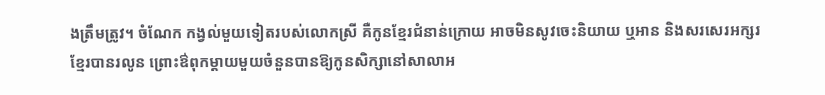ងត្រឹមត្រូវ។ ចំណែក កង្វល់មួយទៀតរបស់លោកស្រី គឺកូនខ្មែរជំនាន់ក្រោយ អាចមិនសូវចេះនិយាយ ឬអាន និងសរសេរអក្សរខ្មែរបានរលូន ព្រោះឳពុកម្តាយមួយចំនួនបានឱ្យកូនសិក្សានៅសាលាអ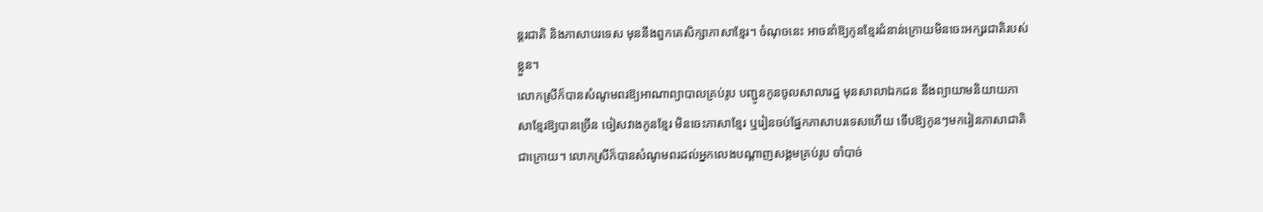ន្តរជាតិ និងភាសាបរទេស មុននឹងពួកគេសិក្សាភាសាខ្មែរ។ ចំណុចនេះ អាចនាំឱ្យកូនខ្មែរជំនាន់ក្រោយមិនចេះអក្សរជាតិរបស់ខ្លួន។
លោកស្រីក៏បានសំណូមពរឱ្យអាណាព្យាបាលគ្រប់រូប បញ្ជូនកូនចូលសាលារដ្ឋ មុនសាលាឯកជន នឹងព្យាយាមនិយាយភាសាខ្មែរឱ្យបានច្រើន ចៀសវាងកូនខ្មែរ មិនចេះភាសាខ្មែរ ឬរៀនចប់ផ្នែកភាសាបរទេសហើយ ទើបឱ្យកូនៗមករៀនភាសាជាតិជាក្រោយ។ លោកស្រីក៏បានសំណូមពរដល់អ្នកលេងបណ្តាញសង្គមគ្រប់រូប ចាំបាច់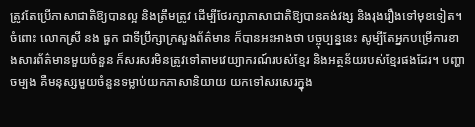ត្រូវតែប្រើភាសាជាតិឱ្យបានល្អ និងត្រឹមត្រូវ ដើម្បីថែរក្សាភាសាជាតិឱ្យបានគង់វង្ស និងរុងរឿងទៅមុខទៀត។
ចំពោះ លោកស្រី នង ធួក ជាទីប្រឹក្សាក្រសួងព័ត៌មាន ក៏បានអះអាងថា បច្ចុប្បន្ននេះ សូម្បីតែអ្នកបម្រើការខាងសារព័ត៌មានមួយចំនួន ក៏សរសរមិនត្រូវទៅតាមវេយ្យាករណ៍របស់ខ្មែរ និងអត្ថន័យរបស់ខ្មែរផងដែរ។ បញ្ហាចម្បង គឺមនុស្សមួយចំនួនទម្លាប់យកភាសានិយាយ យកទៅសរសេរក្នុង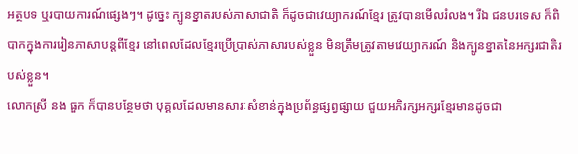អត្ថបទ ឬរបាយការណ៍ផ្សេងៗ។ ដូច្នេះ ក្បូនខ្នាតរបស់ភាសាជាតិ ក៏ដូចជាវេយ្យាករណ៍ខ្មែរ ត្រូវបានមើលរំលង។ រីឯ ជនបរទេស ក៏ពិបាកក្នុងការរៀនភាសាបន្តពីខ្មែរ នៅពេលដែលខ្មែរប្រើប្រាស់ភាសារបស់ខ្លួន មិនត្រឹមត្រូវតាមវេយ្យាករណ៍ និងក្បូនខ្នាតនៃអក្សរជាតិរបស់ខ្លួន។
លោកស្រី នង ធួក ក៏បានបន្ថែមថា បុគ្គលដែលមានសារៈសំខាន់ក្នុងប្រព័ន្ធផ្សព្វផ្សាយ ជួយអភិរក្សអក្សរខ្មែរមានដូចជា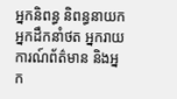អ្នកនិពន្ធ និពន្ធនាយក អ្នកដឹកនាំថត អ្នករាយការណ៍ព័ត៌មាន និងអ្នក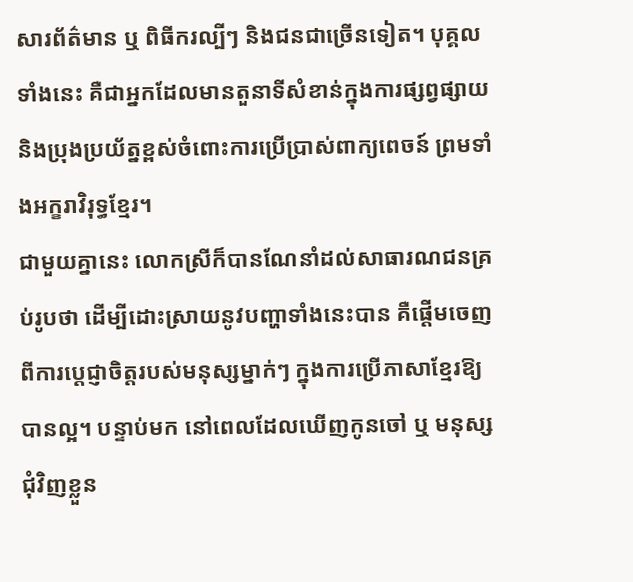សារព័ត៌មាន ឬ ពិធីករល្បីៗ និងជនជាច្រើនទៀត។ បុគ្គលទាំងនេះ គឺជាអ្នកដែលមានតួនាទីសំខាន់ក្នុងការផ្សព្វផ្សាយ និងប្រុងប្រយ័ត្នខ្ពស់ចំពោះការប្រើប្រាស់ពាក្យពេចន៍ ព្រមទាំងអក្ខរាវិរុទ្ធខ្មែរ។
ជាមួយគ្នានេះ លោកស្រីក៏បានណែនាំដល់សាធារណជនគ្រប់រូបថា ដើម្បីដោះស្រាយនូវបញ្ហាទាំងនេះបាន គឺផ្តើមចេញពីការប្តេជ្ញាចិត្តរបស់មនុស្សម្នាក់ៗ ក្នុងការប្រើភាសាខ្មែរឱ្យបានល្អ។ បន្ទាប់មក នៅពេលដែលឃើញកូនចៅ ឬ មនុស្សជុំវិញខ្លួន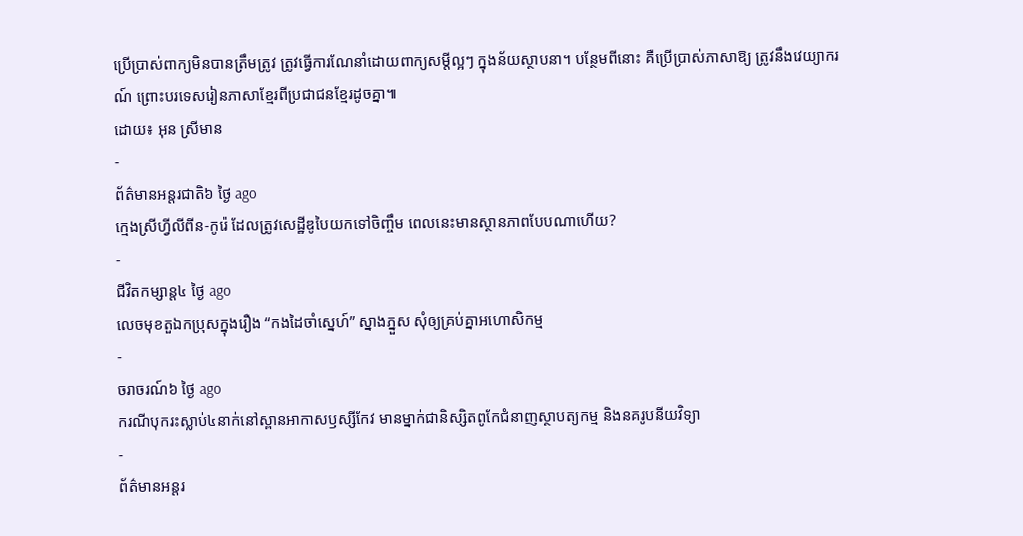ប្រើប្រាស់ពាក្យមិនបានត្រឹមត្រូវ ត្រូវធ្វើការណែនាំដោយពាក្យសម្តីល្អៗ ក្នុងន័យស្ថាបនា។ បន្ថែមពីនោះ គឺប្រើប្រាស់ភាសាឱ្យ ត្រូវនឹងវេយ្យាករណ៍ ព្រោះបរទេសរៀនភាសាខ្មែរពីប្រជាជនខ្មែរដូចគ្នា៕
ដោយ៖ អុន ស្រីមាន
-
ព័ត៌មានអន្ដរជាតិ៦ ថ្ងៃ ago
ក្មេងស្រីហ្វីលីពីន-កូរ៉េ ដែលត្រូវសេដ្ឋីឌូបៃយកទៅចិញ្ចឹម ពេលនេះមានស្ថានភាពបែបណាហើយ?
-
ជីវិតកម្សាន្ដ៤ ថ្ងៃ ago
លេចមុខតួឯកប្រុសក្នុងរឿង “កងដៃចាំស្នេហ៍” ស្នាងភ្នួស សុំឲ្យគ្រប់គ្នាអហោសិកម្ម
-
ចរាចរណ៍៦ ថ្ងៃ ago
ករណីបុករះស្លាប់៤នាក់នៅស្ពានអាកាសឫស្សីកែវ មានម្នាក់ជានិស្សិតពូកែជំនាញស្ថាបត្យកម្ម និងនគរូបនីយវិទ្យា
-
ព័ត៌មានអន្ដរ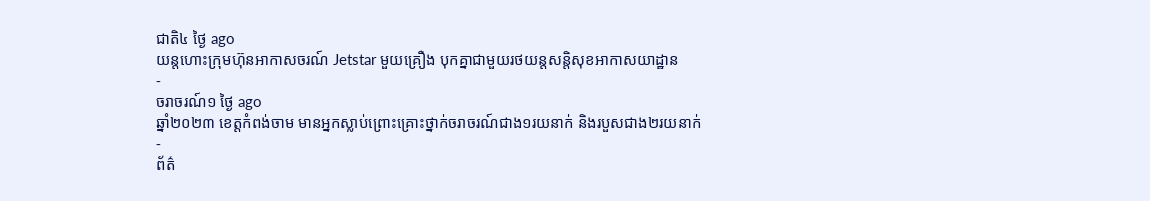ជាតិ៤ ថ្ងៃ ago
យន្តហោះក្រុមហ៊ុនអាកាសចរណ៍ Jetstar មួយគ្រឿង បុកគ្នាជាមួយរថយន្តសន្តិសុខអាកាសយាដ្ឋាន
-
ចរាចរណ៍១ ថ្ងៃ ago
ឆ្នាំ២០២៣ ខេត្តកំពង់ចាម មានអ្នកស្លាប់ព្រោះគ្រោះថ្នាក់ចរាចរណ៍ជាង១រយនាក់ និងរបួសជាង២រយនាក់
-
ព័ត៌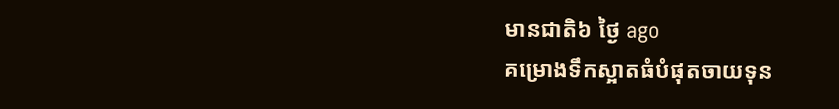មានជាតិ៦ ថ្ងៃ ago
គម្រោងទឹកស្អាតធំបំផុតចាយទុន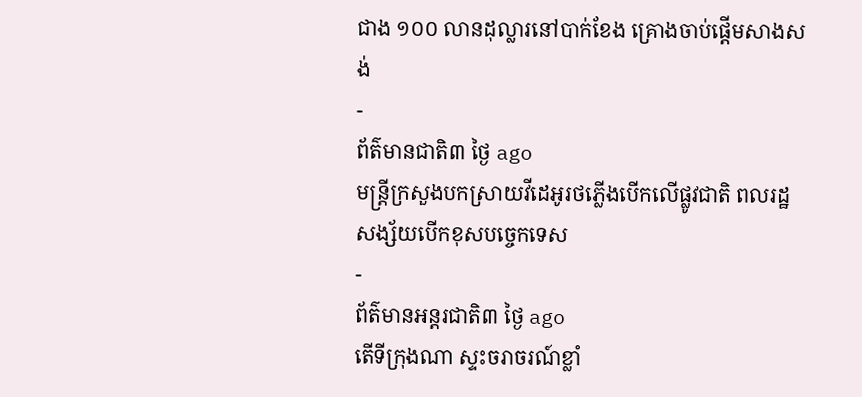ជាង ១០០ លានដុល្លារនៅបាក់ខែង គ្រោងចាប់ផ្តើមសាងសង់
-
ព័ត៌មានជាតិ៣ ថ្ងៃ ago
មន្រ្តីក្រសួងបកស្រាយវីដេអូរថភ្លើងបើកលើផ្លូវជាតិ ពលរដ្ឋសង្ស័យបើកខុសបច្ចេកទេស
-
ព័ត៌មានអន្ដរជាតិ៣ ថ្ងៃ ago
តើទីក្រុងណា ស្ទះចរាចរណ៍ខ្លាំ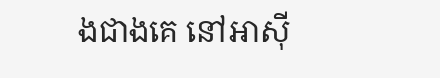ងជាងគេ នៅអាស៊ី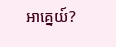អាគ្នេយ៍?